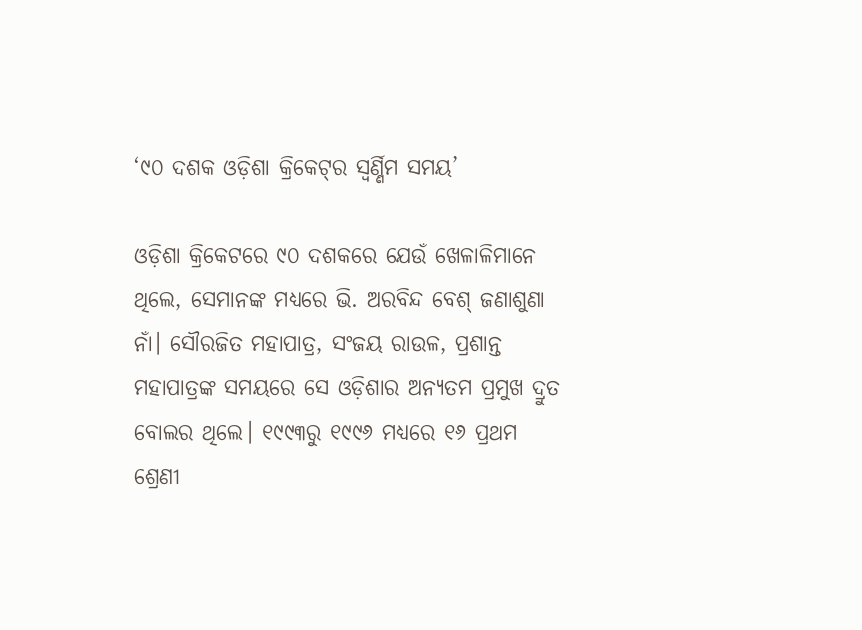‘୯୦ ଦଶକ ଓଡ଼ିଶା କ୍ରିକେଟ୍‌ର ସ୍ୱର୍ଣ୍ଣିମ ସମୟ’

ଓଡ଼ିଶା କ୍ରିକେଟରେ ୯୦ ଦଶକରେ ଯେଉଁ ଖେଳାଳିମାନେ ଥିଲେ, ସେମାନଙ୍କ ମଧ୍ୟରେ ଭି. ଅରବିନ୍ଦ ବେଶ୍‌ ଜଣାଶୁଣା ନାଁ। ସୌରଜିତ ମହାପାତ୍ର, ସଂଜୟ ରାଉଳ, ପ୍ରଶାନ୍ତ ମହାପାତ୍ରଙ୍କ ସମୟରେ ସେ ଓଡ଼ିଶାର ଅନ୍ୟତମ ପ୍ରମୁଖ ଦ୍ରୁତ ବୋଲର ଥିଲେ। ୧୯୯୩ରୁ ୧୯୯୬ ମଧ୍ୟରେ ୧୬ ପ୍ରଥମ ଶ୍ରେଣୀ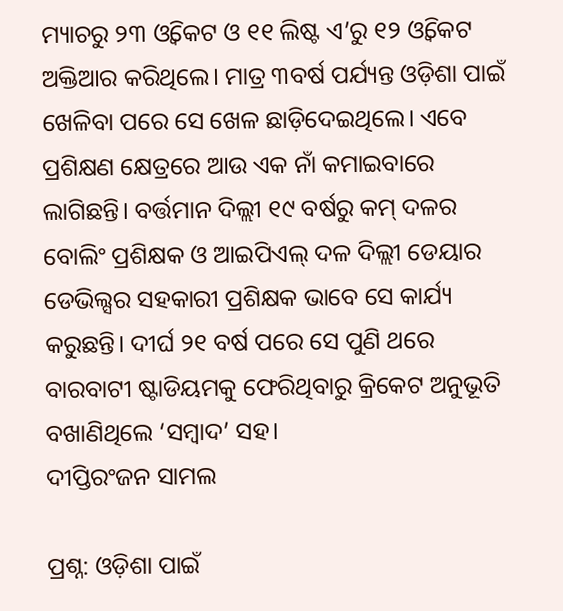ମ୍ୟାଚରୁ ୨୩ ଓ୍ଵିକେଟ ଓ ୧୧ ଲିଷ୍ଟ ଏ’ରୁ ୧୨ ଓ୍ଵିକେଟ ଅକ୍ତିଆର କରିଥିଲେ। ମାତ୍ର ୩ବର୍ଷ ପର୍ଯ୍ୟନ୍ତ ଓଡ଼ିଶା ପାଇଁ ଖେଳିବା ପରେ ସେ ଖେଳ ଛାଡ଼ିଦେଇଥିଲେ। ଏବେ ପ୍ରଶିକ୍ଷଣ କ୍ଷେତ୍ରରେ ଆଉ ଏକ ନାଁ କମାଇବାରେ ଲାଗିଛନ୍ତି। ବର୍ତ୍ତମାନ ଦିଲ୍ଲୀ ୧୯ ବର୍ଷରୁ କମ୍‌ ଦଳର ବୋଲିଂ ପ୍ରଶିକ୍ଷକ ଓ ଆଇପିଏଲ୍‌ ଦଳ ଦିଲ୍ଲୀ ଡେୟାର ଡେଭିଲ୍ସର ସହକାରୀ ପ୍ରଶିକ୍ଷକ ଭାବେ ସେ କାର୍ଯ୍ୟ କରୁଛନ୍ତି। ଦୀର୍ଘ ୨୧ ବର୍ଷ ପରେ ସେ ପୁଣି ଥରେ ବାରବାଟୀ ଷ୍ଟାଡିୟମକୁ ଫେରିଥିବାରୁ କ୍ରିକେଟ ଅନୁଭୂତି ବଖାଣିଥିଲେ ‘ସମ୍ବାଦ’ ସହ।
ଦୀପ୍ତିରଂଜନ ସାମଲ

ପ୍ରଶ୍ନ: ଓଡ଼ିଶା ପାଇଁ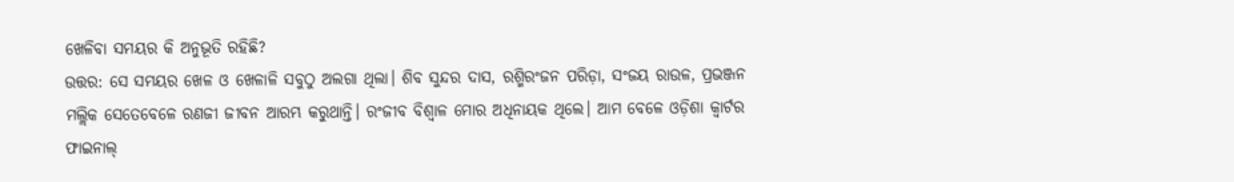ଖେଳିବା ସମୟର କି ଅନୁଭୂତି ରହିଛି?
ଉତ୍ତର: ସେ ସମୟର ଖେଳ ଓ ଖେଳାଳି ସବୁଠୁ ଅଲଗା ଥିଲା। ଶିବ ସୁନ୍ଦର ଦାସ, ରଶ୍ମିରଂଜନ ପରିଡ଼ା, ସଂଜୟ ରାଉଳ, ପ୍ରଭଞ୍ଜନ ମଲ୍ଲିକ ସେତେବେଳେ ରଣଜୀ ଜୀବନ ଆରମ୍ଭ କରୁଥାନ୍ତି। ରଂଜୀବ ବିଶ୍ୱାଳ ମୋର ଅଧିନାୟକ ଥିଲେ। ଆମ ବେଳେ ଓଡ଼ିଶା କ୍ୱାର୍ଟର ଫାଇନାଲ୍‌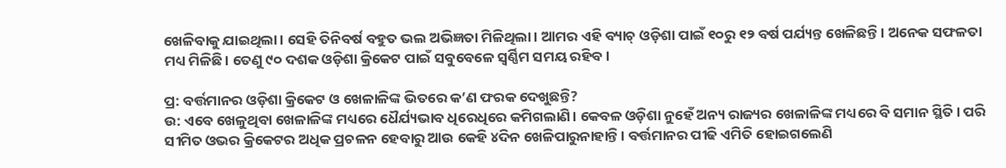ଖେଳିବାକୁ ଯାଇଥିଲା। ସେହି ତିନିବର୍ଷ ବହୁତ ଭଲ ଅଭିଜ୍ଞତା ମିଳିଥିଲା। ଆମର ଏହି ବ୍ୟାଚ୍‌ ଓଡ଼ିଶା ପାଇଁ ୧୦ରୁ ୧୨ ବର୍ଷ ପର୍ଯ୍ୟନ୍ତ ଖେଳିଛନ୍ତି। ଅନେକ ସଫଳତା ମଧ୍ୟ ମିଳିଛି। ତେଣୁ ୯୦ ଦଶକ ଓଡ଼ିଶା କ୍ରିକେଟ ପାଇଁ ସବୁବେଳେ ସ୍ୱର୍ଣ୍ଣିମ ସମୟ ରହିବ।

ପ୍ର: ବର୍ତ୍ତମାନର ଓଡ଼ିଶା କ୍ରିକେଟ ଓ ଖେଳାଳିଙ୍କ ଭିତରେ କ’ଣ ଫରକ ଦେଖୁଛନ୍ତି?
ଉ: ଏବେ ଖେଳୁଥିବା ଖେଳାଳିଙ୍କ ମଧ୍ୟରେ ଧୈର୍ଯ୍ୟଭାବ ଧିରେଧିରେ କମିଗଲାଣି। କେବଳ ଓଡ଼ିଶା ନୁହେଁ ଅନ୍ୟ ରାଜ୍ୟର ଖେଳାଳିଙ୍କ ମଧ୍ୟରେ ବି ସମାନ ସ୍ଥିତି। ପରି ସୀମିତ ଓଭର କ୍ରିକେଟର ଅଧିକ ପ୍ରଚଳନ ହେବାରୁ ଆଉ କେହି ୪ଦିନ ଖେଳିପାରୁନାହାନ୍ତି। ବର୍ତ୍ତମାନର ପୀଢି ଏମିତି ହୋଇଗଲେଣି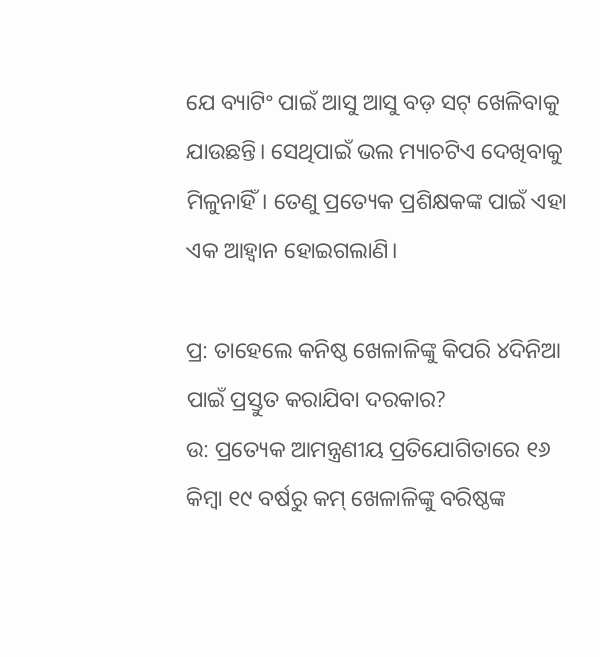ଯେ ବ୍ୟାଟିଂ ପାଇଁ ଆସୁ ଆସୁ ବଡ଼ ସଟ୍‌ ଖେଳିବାକୁ ଯାଉଛନ୍ତି। ସେଥିପାଇଁ ଭଲ ମ୍ୟାଚଟିଏ ଦେଖିବାକୁ ମିଳୁନାହିଁ। ତେଣୁ ପ୍ରତ୍ୟେକ ପ୍ରଶିକ୍ଷକଙ୍କ ପାଇଁ ଏହା ଏକ ଆହ୍ଵାନ ହୋଇଗଲାଣି।

ପ୍ର: ତାହେଲେ କନିଷ୍ଠ ଖେଳାଳିଙ୍କୁ କିପରି ୪ଦିନିଆ ପାଇଁ ପ୍ରସ୍ତୁତ କରାଯିବା ଦରକାର?
ଉ: ପ୍ରତ୍ୟେକ ଆମନ୍ତ୍ରଣୀୟ ପ୍ରତିଯୋଗିତାରେ ୧୬ କିମ୍ବା ୧୯ ବର୍ଷରୁ କମ୍‌ ଖେଳାଳିଙ୍କୁ ବରିଷ୍ଠଙ୍କ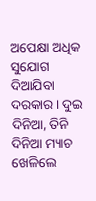ଅପେକ୍ଷା ଅଧିକ ସୁଯୋଗ ଦିଆଯିବା ଦରକାର। ଦୁଇ ଦିନିଆ, ତିନି ଦିନିଆ ମ୍ୟାଚ ଖେଳିଲେ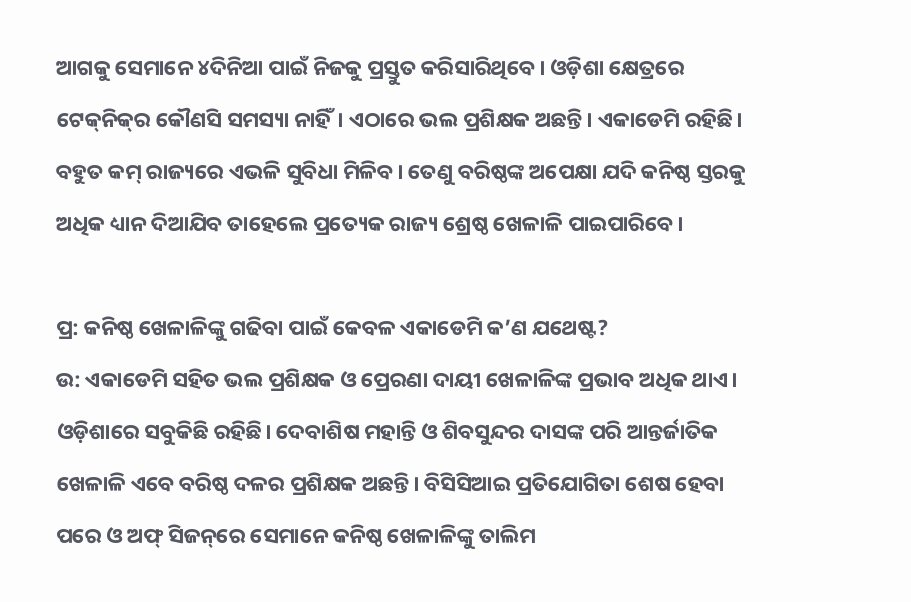ଆଗକୁ ସେମାନେ ୪ଦିନିଆ ପାଇଁ ନିଜକୁ ପ୍ରସ୍ତୁତ କରିସାରିଥିବେ। ଓଡ଼ିଶା କ୍ଷେତ୍ରରେ ଟେକ୍‌ନିକ୍‌ର କୌଣସି ସମସ୍ୟା ନାହିଁ। ଏଠାରେ ଭଲ ପ୍ରଶିକ୍ଷକ ଅଛନ୍ତି। ଏକାଡେମି ରହିଛି। ବହୁତ କମ୍‌ ରାଜ୍ୟରେ ଏଭଳି ସୁବିଧା ମିଳିବ। ତେଣୁ ବରିଷ୍ଠଙ୍କ ଅପେକ୍ଷା ଯଦି କନିଷ୍ଠ ସ୍ତରକୁ ଅଧିକ ଧ୍ୟାନ ଦିଆଯିବ ତାହେଲେ ପ୍ରତ୍ୟେକ ରାଜ୍ୟ ଶ୍ରେଷ୍ଠ ଖେଳାଳି ପାଇପାରିବେ।

ପ୍ର: କନିଷ୍ଠ ଖେଳାଳିଙ୍କୁ ଗଢିବା ପାଇଁ କେବଳ ଏକାଡେମି କ’ଣ ଯଥେଷ୍ଟ?
ଉ: ଏକାଡେମି ସହିତ ଭଲ ପ୍ରଶିକ୍ଷକ ଓ ପ୍ରେରଣା ଦାୟୀ ଖେଳାଳିଙ୍କ ପ୍ରଭାବ ଅଧିକ ଥାଏ। ଓଡ଼ିଶାରେ ସବୁକିଛି ରହିଛି। ଦେବାଶିଷ ମହାନ୍ତି ଓ ଶିବସୁନ୍ଦର ଦାସଙ୍କ ପରି ଆନ୍ତର୍ଜାତିକ ଖେଳାଳି ଏବେ ବରିଷ୍ଠ ଦଳର ପ୍ରଶିକ୍ଷକ ଅଛନ୍ତି। ବିସିସିଆଇ ପ୍ରତିଯୋଗିତା ଶେଷ ହେବା ପରେ ଓ ଅଫ୍‌ ସିଜନ୍‌ରେ ସେମାନେ କନିଷ୍ଠ ଖେଳାଳିଙ୍କୁ ତାଲିମ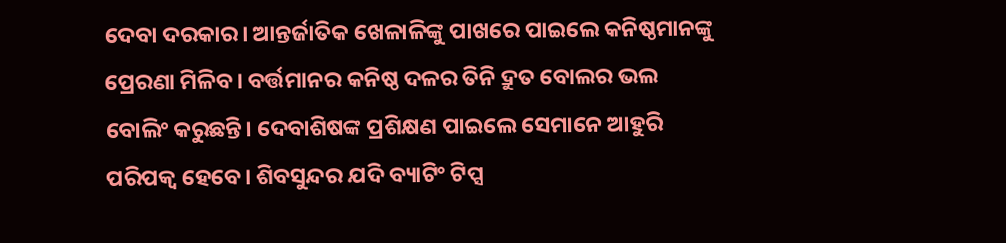ଦେବା ଦରକାର। ଆନ୍ତର୍ଜାତିକ ଖେଳାଳିଙ୍କୁ ପାଖରେ ପାଇଲେ କନିଷ୍ଠମାନଙ୍କୁ ପ୍ରେରଣା ମିଳିବ। ବର୍ତ୍ତମାନର କନିଷ୍ଠ ଦଳର ତିନି ଦ୍ରୁତ ବୋଲର ଭଲ ବୋଲିଂ କରୁଛନ୍ତି। ଦେବାଶିଷଙ୍କ ପ୍ରଶିକ୍ଷଣ ପାଇଲେ ସେମାନେ ଆହୁରି ପରିପକ୍ୱ ହେବେ। ଶିବସୁନ୍ଦର ଯଦି ବ୍ୟାଟିଂ ଟିପ୍ସ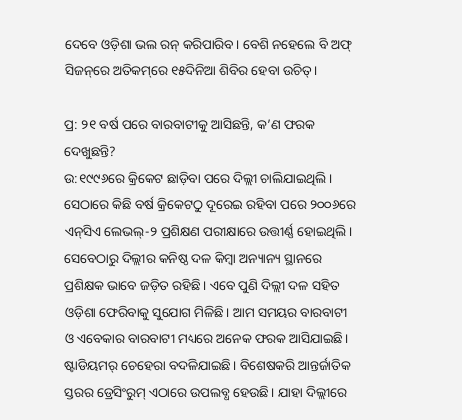ଦେବେ ଓଡ଼ିଶା ଭଲ ରନ୍‌ କରିପାରିବ। ବେଶି ନହେଲେ ବି ଅଫ୍‌ ସିଜନ୍‌ରେ ଅତିକମ୍‌ରେ ୧୫ଦିନିଆ ଶିବିର ହେବା ଉଚିତ୍‌।

ପ୍ର: ୨୧ ବର୍ଷ ପରେ ବାରବାଟୀକୁ ଆସିଛନ୍ତି, କ’ଣ ଫରକ ଦେଖୁଛନ୍ତି?
ଉ:୧୯୯୬ରେ କ୍ରିକେଟ ଛାଡ଼ିବା ପରେ ଦିଲ୍ଲୀ ଚାଲିଯାଇଥିଲି। ସେଠାରେ କିଛି ବର୍ଷ କ୍ରିକେଟଠୁ ଦୂରେଇ ରହିବା ପରେ ୨୦୦୬ରେ ଏନ୍‌ସିଏ ଲେଭଲ୍‌-୨ ପ୍ରଶିକ୍ଷଣ ପରୀକ୍ଷାରେ ଉତ୍ତୀର୍ଣ୍ଣ ହୋଇଥିଲି। ସେବେଠାରୁ ଦିଲ୍ଲୀର କନିଷ୍ଠ ଦଳ କିମ୍ବା ଅନ୍ୟାନ୍ୟ ସ୍ଥାନରେ ପ୍ରଶିକ୍ଷକ ଭାବେ ଜଡ଼ିତ ରହିଛି। ଏବେ ପୁଣି ଦିଲ୍ଲୀ ଦଳ ସହିତ ଓଡ଼ିଶା ଫେରିବାକୁ ସୁଯୋଗ ମିଳିଛି। ଆମ ସମୟର ବାରବାଟୀ ଓ ଏବେକାର ବାରବାଟୀ ମଧ୍ୟରେ ଅନେକ ଫରକ ଆସିଯାଇଛି। ଷ୍ଟାଡିୟମର୍‌ ଚେହେରା ବଦଳିଯାଇଛି। ବିଶେଷକରି ଆନ୍ତର୍ଜାତିକ ସ୍ତରର ଡ୍ରେସିଂରୁମ୍‌ ଏଠାରେ ଉପଲବ୍ଧ ହେଉଛି। ଯାହା ଦିଲ୍ଲୀରେ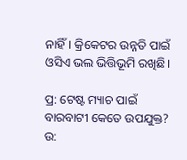ନାହିଁ। କ୍ରିକେଟର ଉନ୍ନତି ପାଇଁ ଓସିଏ ଭଲ ଭିତ୍ତିଭୂମି ରଖିଛି।

ପ୍ର: ଟେଷ୍ଟ ମ୍ୟାଚ ପାଇଁ ବାରବାଟୀ କେତେ ଉପଯୁକ୍ତ?
ଉ: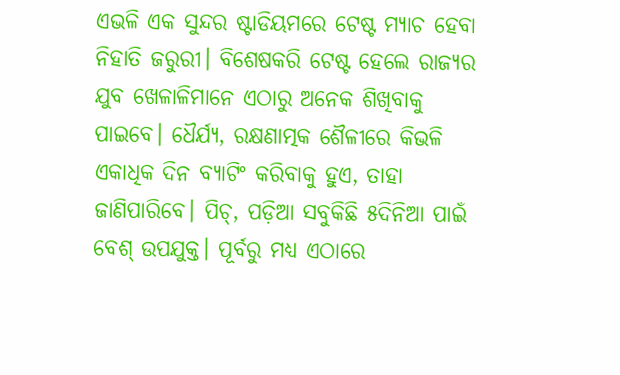ଏଭଳି ଏକ ସୁନ୍ଦର ଷ୍ଟାଡିୟମରେ ଟେଷ୍ଟ ମ୍ୟାଚ ହେବା ନିହାତି ଜରୁରୀ। ବିଶେଷକରି ଟେଷ୍ଟ ହେଲେ ରାଜ୍ୟର ଯୁବ ଖେଳାଳିମାନେ ଏଠାରୁ ଅନେକ ଶିଖିବାକୁ ପାଇବେ। ଧୈର୍ଯ୍ୟ, ରକ୍ଷଣାତ୍ମକ ଶୈଳୀରେ କିଭଳି ଏକାଧିକ ଦିନ ବ୍ୟାଟିଂ କରିବାକୁ ହୁଏ, ତାହା ଜାଣିପାରିବେ। ପିଚ୍‌, ପଡ଼ିଆ ସବୁକିଛି ୫ଦିନିଆ ପାଇଁ ବେଶ୍‌ ଉପଯୁକ୍ତ। ପୂର୍ବରୁ ମଧ୍ୟ ଏଠାରେ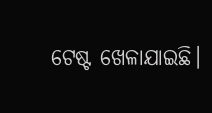ଟେଷ୍ଟ ଖେଳାଯାଇଛି।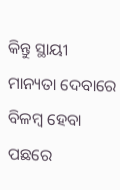କିନ୍ତୁ ସ୍ଥାୟୀ ମାନ୍ୟତା ଦେବାରେ ବିଳମ୍ବ ହେବା ପଛରେ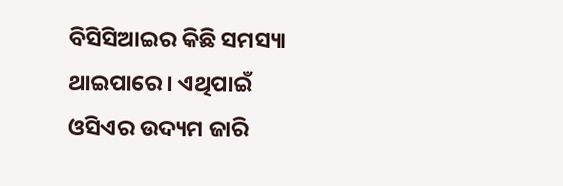ବିସିସିଆଇର କିଛି ସମସ୍ୟା ଥାଇପାରେ। ଏଥିପାଇଁ ଓସିଏର ଉଦ୍ୟମ ଜାରି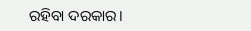ରହିବା ଦରକାର।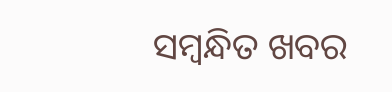ସମ୍ବନ୍ଧିତ ଖବର